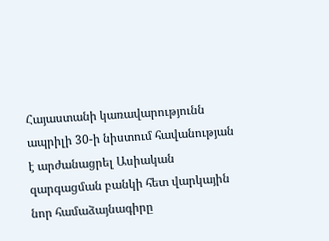Հայաստանի կառավարությունն ապրիլի 30-ի նիստում հավանության է արժանացրել Ասիական զարգացման բանկի հետ վարկային նոր համաձայնագիրը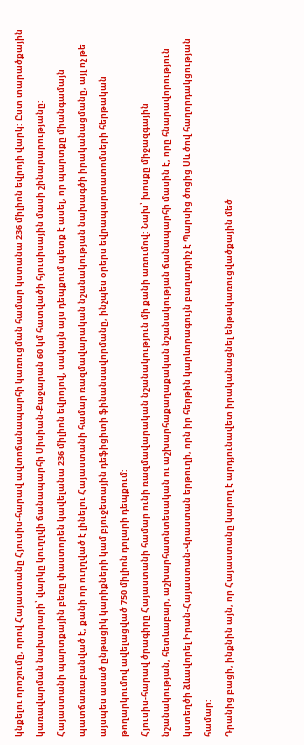կնքելու որոշումը, որով Հայաստանը Հյուսիս-հարավ ավտոճանապարհի կառուցման համար կստանա 236 միլիոն եվրոյի վարկ: Ըստ տարածքային կառավարման նախարարի՝ վարկը կուղղվի ճանապարհի Սիսիան-Քաջարան 60 կմ հատվածի հյուսիսային մասի շինարարությանը:
Հայաստանի պարտքային բեռը փաստորեն կավելանա 236 միլիոն եվրոյով, սակայն այս դեպքում պետք է ասել, որ պարտքը միանգամայն պատճառաբանված է, քանի որ ուղղված է լինելու Հայաստանի համար ռազմավարական նշանակության նախագծի իրականացմանը, այլ ոչ թե այսպես ասած ընթացիկ կարիքների կամ բյուջետային դեֆիցիտի ֆինանսավորմանը, ինչպես օրերս եվրապարտատոմսերի հերթական թողարկումով ավելացված 750 միլիոն դոլարի դեպքում:
Հյուսիս-հարավ ծրագիրը Հայաստանի համար ունի ռազմավարական նշանակություն մի քանի առումով: Նախ՝ խոսքը միջազգային նշանակության, հետևաբար, աշխարհատնտեսական ու աշխարհաքաղաքական նշանակության ճանապարհի մասին է, որը հնարավորություն կստեղծի ձևավորել Իրան-Հայաստան-Վրաստան երթուղի, որն իր հերթին կարևորագույն բաղադրիչ է Պարսից ծոցից Սև ծով հաղորդակցության համար:
Դրանից բացի, ինքնին այն, որ Հայաստանը կարող է արդյունավետ իրականացնել ենթակառուցվածքային մեծ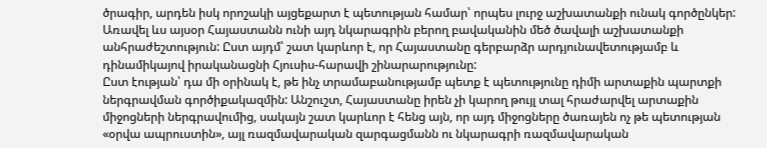ծրագիր, արդեն իսկ որոշակի այցեքարտ է պետության համար՝ որպես լուրջ աշխատանքի ունակ գործընկեր: Առավել ևս այսօր Հայաստանն ունի այդ նկարագրին բերող բավականին մեծ ծավալի աշխատանքի անհրաժեշտություն: Ըստ այդմ՝ շատ կարևոր է, որ Հայաստանը գերբարձր արդյունավետությամբ և դինամիկայով իրականացնի Հյուսիս-հարավի շինարարությունը:
Ըստ էության՝ դա մի օրինակ է, թե ինչ տրամաբանությամբ պետք է պետությունը դիմի արտաքին պարտքի ներգրավման գործիքակազմին: Անշուշտ, Հայաստանը իրեն չի կարող թույլ տալ հրաժարվել արտաքին միջոցների ներգրավումից, սակայն շատ կարևոր է հենց այն, որ այդ միջոցները ծառայեն ոչ թե պետության «օրվա ապրուստին», այլ ռազմավարական զարգացմանն ու նկարագրի ռազմավարական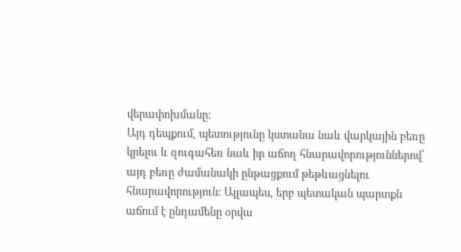վերափոխմանը:
Այդ դեպքում, պետությունը կստանա նաև վարկային բեռը կրելու և զուգահեռ նաև իր աճող հնարավորություններով՝ այդ բեռը ժամանակի ընթացքում թեթևացնելու հնարավորություն: Այլապես, երբ պետական պարտքն աճում է ընդամենը օրվա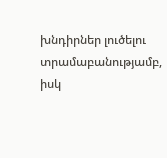խնդիրներ լուծելու տրամաբանությամբ, իսկ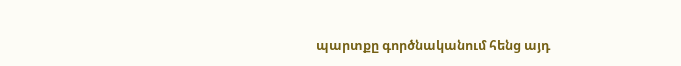պարտքը գործնականում հենց այդ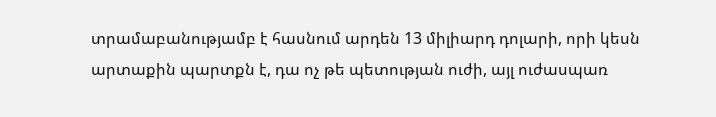տրամաբանությամբ է հասնում արդեն 13 միլիարդ դոլարի, որի կեսն արտաքին պարտքն է, դա ոչ թե պետության ուժի, այլ ուժասպառ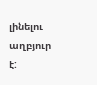լինելու աղբյուր է: